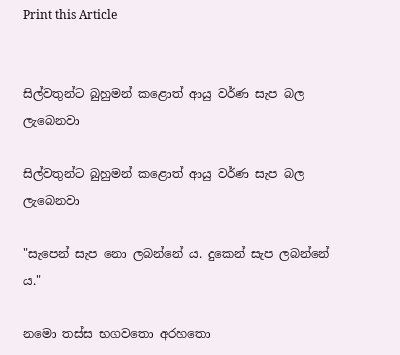Print this Article


සිල්වතුන්ට බුහුමන් කළොත් ආයු වර්ණ සැප බල ලැබෙනවා

සිල්වතුන්ට බුහුමන් කළොත් ආයු වර්ණ සැප බල ලැබෙනවා

"සැපෙන් සැප නො ලබන්නේ ය. දුකෙන් සැප ලබන්නේ ය."

නමො තස්ස භගවතො අරහතො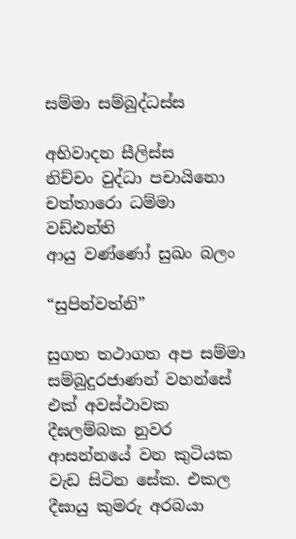සම්මා සම්බුද්ධස්ස

අභිවාදන සීලිස්ස
නිච්චං වුද්ධා පචායිනො
චත්තාරො ධම්මා වඩ්ඪන්ති
ආයු වණ්ණෝ සුඛං බලං

“සුපින්වත්නි”

සුගත තථාගත අප සම්මා සම්බුදුරජාණන් වහන්සේ එක් අවස්ථාවක දීඝලම්බක නුවර ආසන්නයේ වන කුටියක වැඩ සිටින සේක. එකල දීඝායු කුමරු අරබයා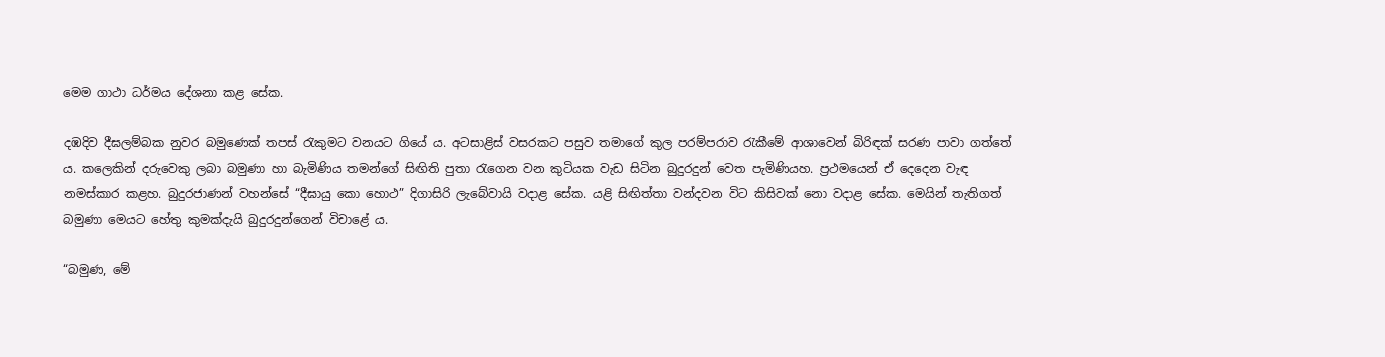මෙම ගාථා ධර්මය දේශනා කළ සේක.

දඹදිව දීඝලම්බක නුවර බමුණෙක් තපස් රැකුමට වනයට ගියේ ය. අටසාළිස් වසරකට පසුව තමාගේ කුල පරම්පරාව රැකීමේ ආශාවෙන් බිරිඳක් සරණ පාවා ගත්තේ ය. කලෙකින් දරුවෙකු ලබා බමුණා හා බැමිණිය තමන්ගේ සිඟිති පුතා රැගෙන වන කුටියක වැඩ සිටින බුදුරදුන් වෙත පැමිණියහ. ප්‍රථමයෙන් ඒ දෙදෙන වැඳ නමස්කාර කළහ. බුදුරජාණන් වහන්සේ “දීඝායු කො හොථ” දිගාසිරි ලැබේවායි වදාළ සේක. යළි සිඟිත්තා වන්දවන විට කිසිවක් නො වදාළ සේක. මෙයින් තැතිගත් බමුණා මෙයට හේතු කුමක්දැයි බුදුරදුන්ගෙන් විචාළේ ය.

“බමුණ, මේ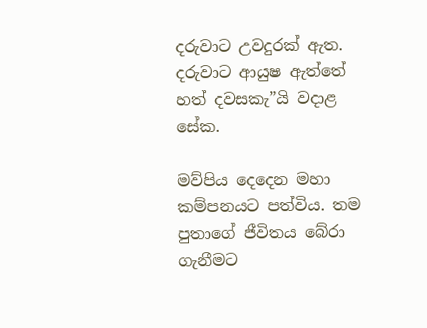දරුවාට උවදුරක් ඇත. දරුවාට ආයුෂ ඇත්තේ හත් දවසකැ”යි වදාළ සේක.

මව්පිය දෙදෙන මහා කම්පනයට පත්විය. තම පුතාගේ ජීවිතය බේරා ගැනීමට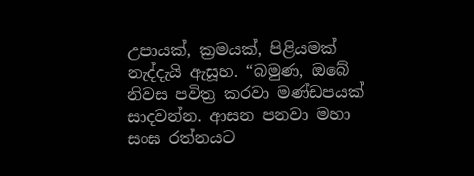උපායක්, ක්‍රමයක්, පිළියමක් නැද්දැයි ඇසූහ. “බමුණ, ඔබේ නිවස පවිත්‍ර කරවා මණ්ඩපයක් සාදවන්න. ආසන පනවා මහා සංඝ රත්නයට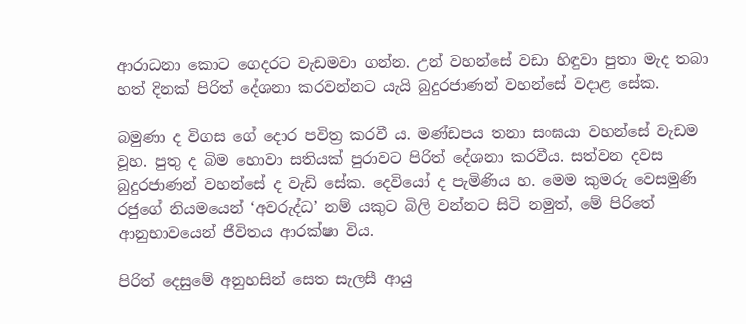ආරාධනා කොට ගෙදරට වැඩමවා ගන්න. උන් වහන්සේ වඩා හිඳුවා පුතා මැද තබා හත් දිනක් පිරිත් දේශනා කරවන්නට යැයි බුදුරජාණන් වහන්සේ වදාළ සේක.

බමුණා ද විගස ගේ දොර පවිත්‍ර කරවී ය. මණ්ඩපය තනා සංඝයා වහන්සේ වැඩම වූහ. පුතු ද බිම හොවා සතියක් පුරාවට පිරිත් දේශනා කරවීය. සත්වන දවස බුදුරජාණන් වහන්සේ ද වැඩි සේක. දෙවියෝ ද පැමිණිය හ. මෙම කුමරු වෙසමුණි රජුගේ නියමයෙන් ‘අවරුද්ධ’ නම් යකුට බිලි වන්නට සිටි නමුත්, මේ පිරිතේ ආනුභාවයෙන් ජීවිතය ආරක්ෂා විය.

පිරිත් දෙසුමේ අනුහසින් සෙත සැලසී ආයු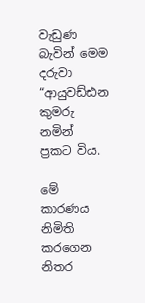වැඩුණ බැවින් මෙම දරුවා “ආයුවඩ්ඪන කුමරු නමින් ප්‍රකට විය.

මේ කාරණය නිමිති කරගෙන නිතර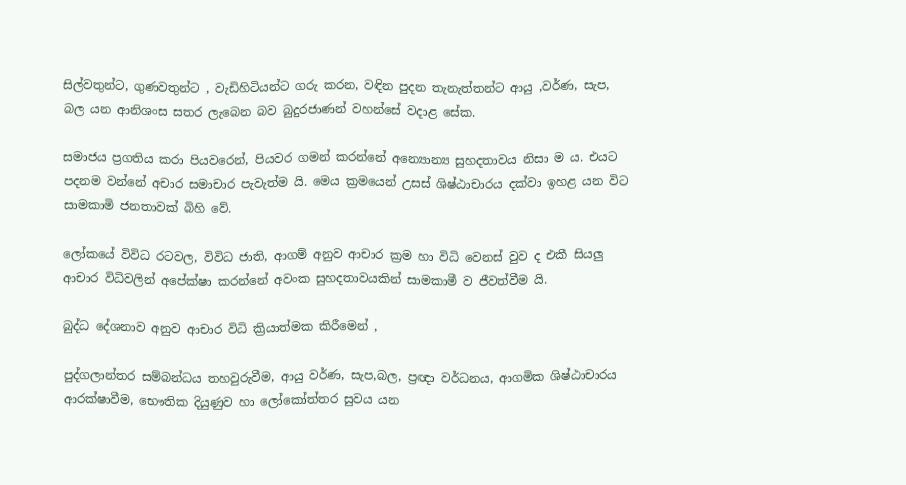සිල්වතුන්ට, ගුණවතුන්ට , වැඩිහිටියන්ට ගරු කරන, වඳින පුදන තැනැත්තන්ට ආයු ,වර්ණ, සැප, බල යන ආනිශංස සතර ලැබෙන බව බුදුරජාණන් වහන්සේ වදාළ සේක.

සමාජය ප්‍රගතිය කරා පියවරෙන්, පියවර ගමන් කරන්නේ අන්‍යොන්‍ය සුහදතාවය නිසා ම ය. එයට පදනම වන්නේ අචාර සමාචාර පැවැත්ම යි. මෙය ක්‍රමයෙන් උසස් ශිෂ්ඨාචාරය දක්වා ඉහළ යන විට සාමකාමි ජනතාවක් බිහි වේ.

ලෝකයේ විවිධ රටවල, විවිධ ජාති, ආගම් අනුව ආචාර ක්‍රම හා විධි වෙනස් වුව ද එකී සියලු ආචාර විධිවලින් අපේක්ෂා කරන්නේ අවංක සුහදතාවයකින් සාමකාමී ව ජීවත්වීම යි.

බුද්ධ දේශනාව අනුව ආචාර විධි ක්‍රියාත්මක කිරීමෙන් ,

පුද්ගලාන්තර සම්බන්ධය තහවුරුවීම, ආයු වර්ණ, සැප,බල, ප්‍රඥා වර්ධනය, ආගමික ශිෂ්ඨාචාරය ආරක්ෂාවීම, භෞතික දියුණුව හා ලෝකෝත්තර සුවය යන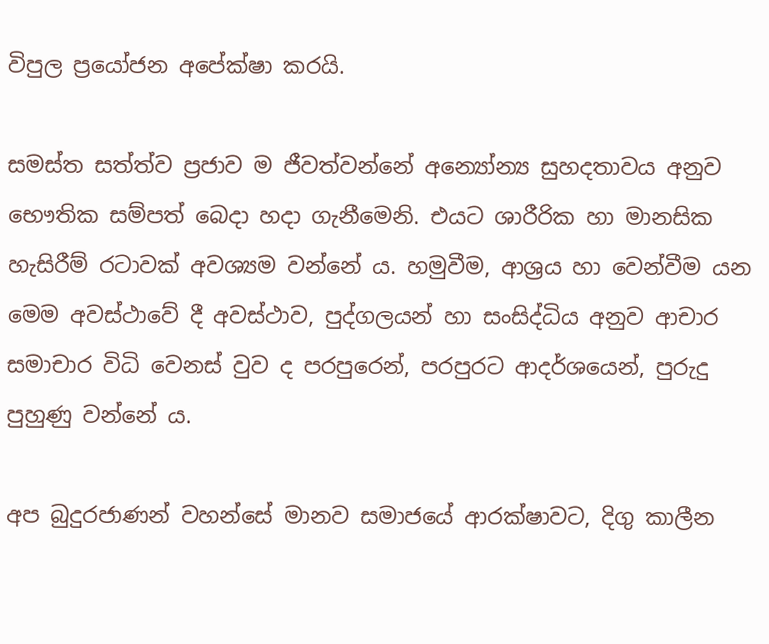විපුල ප්‍රයෝජන අපේක්ෂා කරයි.

සමස්ත සත්ත්ව ප්‍රජාව ම ජීවත්වන්නේ අන්‍යෝන්‍ය සුහදතාවය අනුව භෞතික සම්පත් බෙදා හදා ගැනීමෙනි. එයට ශාරීරික හා මානසික හැසිරීම් රටාවක් අවශ්‍යම වන්නේ ය. හමුවීම, ආශ්‍රය හා වෙන්වීම යන මෙම අවස්ථාවේ දී අවස්ථාව, පුද්ගලයන් හා සංසිද්ධිය අනුව ආචාර සමාචාර විධි වෙනස් වුව ද පරපුරෙන්, පරපුරට ආදර්ශයෙන්, පුරුදු පුහුණු වන්නේ ය.

අප බුදුරජාණන් වහන්සේ මානව සමාජයේ ආරක්ෂාවට, දිගු කාලීන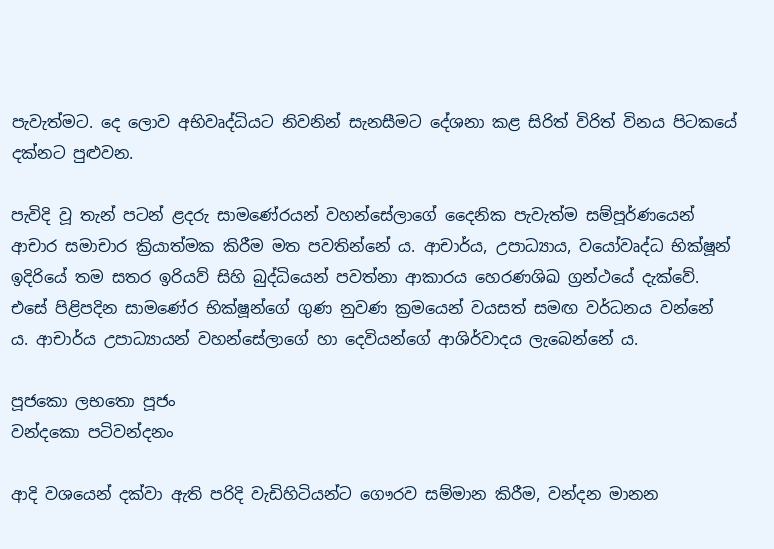පැවැත්මට. දෙ ලොව අභිවෘද්ධියට නිවනින් සැනසීමට දේශනා කළ සිරිත් විරිත් විනය පිටකයේ දක්නට පුළුවන.

පැවිදි වූ තැන් පටන් ළදරු සාමණේරයන් වහන්සේලාගේ දෛනික පැවැත්ම සම්පූර්ණයෙන් ආචාර සමාචාර ක්‍රියාත්මක කිරීම මත පවතින්නේ ය. ආචාර්ය, උපාධ්‍යාය, වයෝවෘද්ධ භික්ෂූන් ඉදිරියේ තම සතර ඉරියව් සිහි බුද්ධියෙන් පවත්නා ආකාරය හෙරණශිඛ ග්‍රන්ථයේ දැක්වේ. එසේ පිළිපදින සාමණේර භික්ෂූන්ගේ ගුණ නුවණ ක්‍රමයෙන් වයසත් සමඟ වර්ධනය වන්නේ ය. ආචාර්ය උපාධ්‍යායන් වහන්සේලාගේ හා දෙවියන්ගේ ආශිර්වාදය ලැබෙන්නේ ය.

පූජකො ලභතො පූජං
වන්දකො පටිවන්දනං

ආදි වශයෙන් දක්වා ඇති පරිදි වැඩිහිටියන්ට ගෞරව සම්මාන කිරීම, වන්දන මානන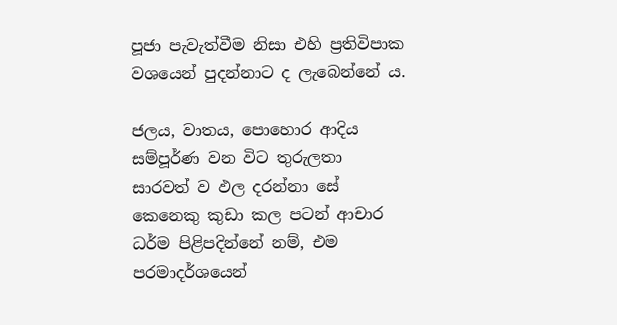පූජා පැවැත්වීම නිසා එහි ප්‍රතිවිපාක වශයෙන් පුදන්නාට ද ලැබෙන්නේ ය.

ජලය, වාතය, පොහොර ආදිය සම්පූර්ණ වන විට තුරුලතා සාරවත් ව ඵල දරන්නා සේ කෙනෙකු කුඩා කල පටන් ආචාර ධර්ම පිළිපදින්නේ නම්, එම පරමාදර්ශයෙන්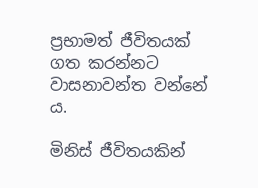ප්‍රභාමත් ජීවිතයක් ගත කරන්නට වාසනාවන්ත වන්නේ ය.

මිනිස් ජීවිතයකින්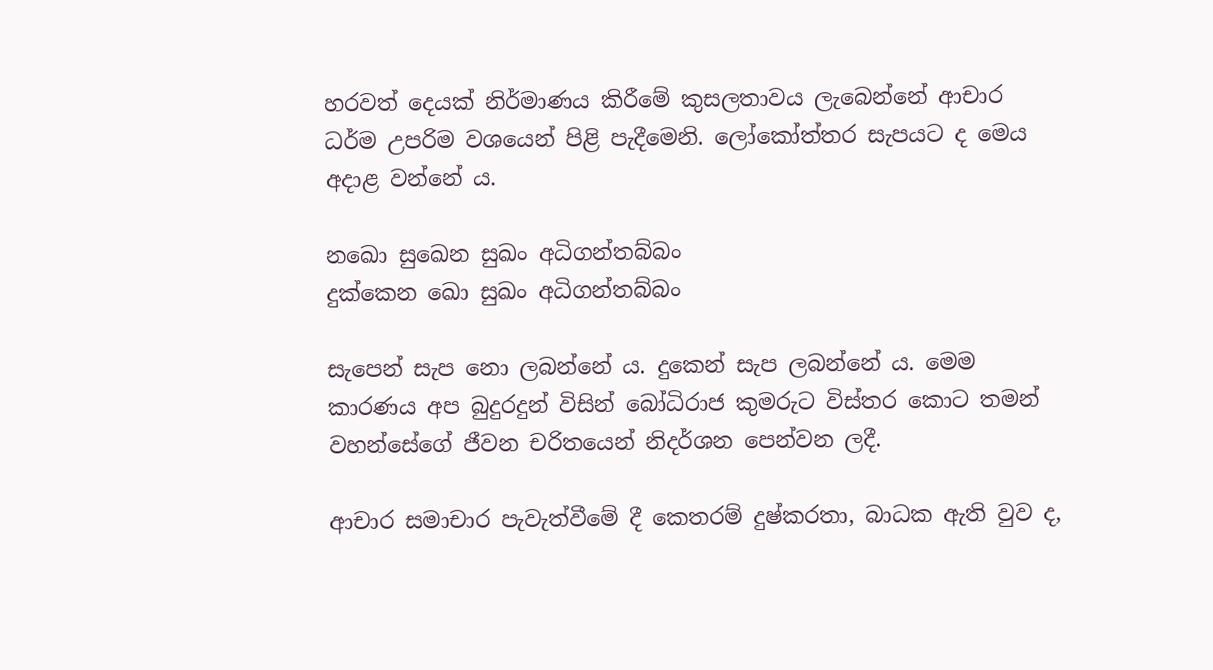හරවත් දෙයක් නිර්මාණය කිරීමේ කුසලතාවය ලැබෙන්නේ ආචාර ධර්ම උපරිම වශයෙන් පිළි පැදීමෙනි. ලෝකෝත්තර සැපයට ද මෙය අදාළ වන්නේ ය.

නඛො සුඛෙන සුඛං අධිගන්තබ්බං
දුක්කෙන ඛො සුඛං අධිගන්තබ්බං

සැපෙන් සැප නො ලබන්නේ ය. දුකෙන් සැප ලබන්නේ ය. මෙම කාරණය අප බුදුරදුන් විසින් බෝධිරාජ කුමරුට විස්තර කොට තමන් වහන්සේගේ ජීවන චරිතයෙන් නිදර්ශන පෙන්වන ලදී.

ආචාර සමාචාර පැවැත්වීමේ දී කෙතරම් දුෂ්කරතා, බාධක ඇති වුව ද,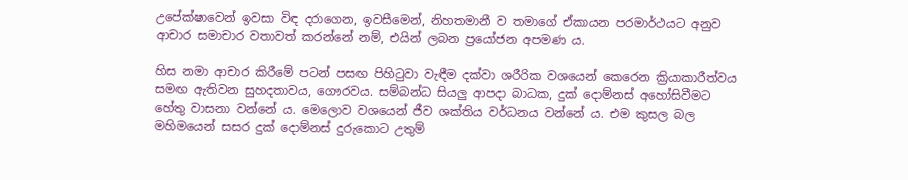උපේක්ෂාවෙන් ඉවසා විඳ දරාගෙන, ඉවසීමෙන්, නිහතමානී ව තමාගේ ඒකායන පරමාර්ථයට අනුව ආචාර සමාචාර වතාවත් කරන්නේ නම්, එයින් ලබන ප්‍රයෝජන අපමණ ය.

හිස නමා ආචාර කිරීමේ පටන් පසඟ පිහිටුවා වැඳීම දක්වා ශරීරික වශයෙන් කෙරෙන ක්‍රියාකාරීත්වය සමඟ ඇතිවන සුහදතාවය, ගෞරවය. සම්බන්ධ සියලු ආපදා බාධක, දුක් දොම්නස් අහෝසිවීමට හේතු වාසනා වන්නේ ය. මෙලොව වශයෙන් ජීව ශක්තිය වර්ධනය වන්නේ ය. එම කුසල බල මහිමයෙන් සසර දුක් දොම්නස් දුරුකොට උතුම්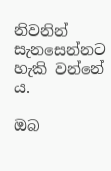නිවනින් සැනසෙන්නට හැකි වන්නේ ය.

ඔබ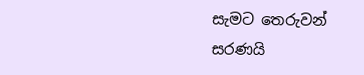සැමට තෙරුවන් සරණයි